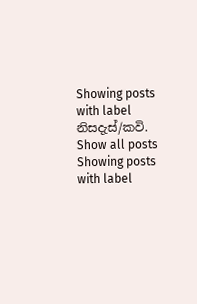Showing posts with label නිසදැස්/කවි. Show all posts
Showing posts with label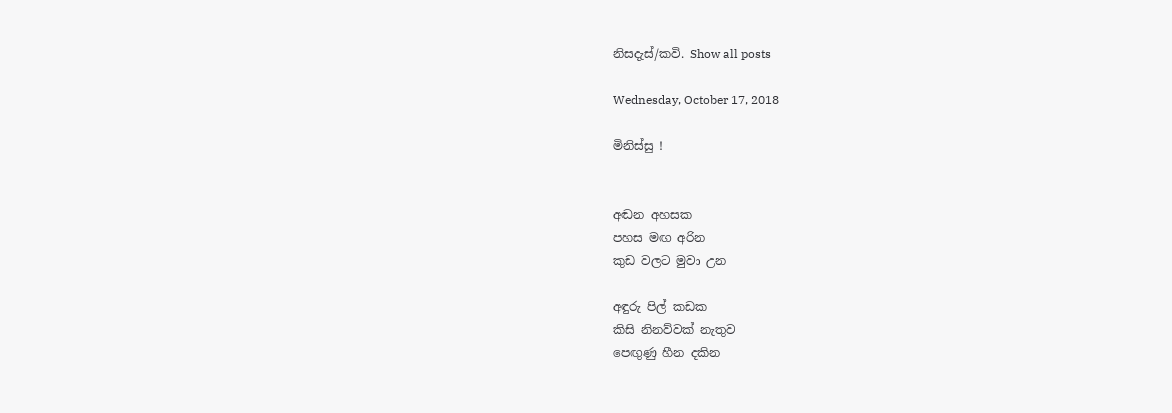නිසදැස්/කවි. Show all posts

Wednesday, October 17, 2018

මිනිස්සු !


අඬන අහසක
පහස මඟ අරින
කුඩ වලට මුවා උන

අඳුරු පිල් කඩක
කිසි නිනව්වක් නැතුව
පෙඟුණු හීන දකින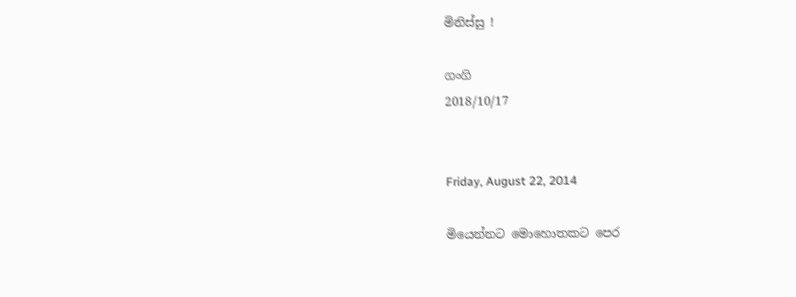මිනිස්සු !

ගංගි
2018/10/17


Friday, August 22, 2014

මියෙන්නට මොහොතකට පෙර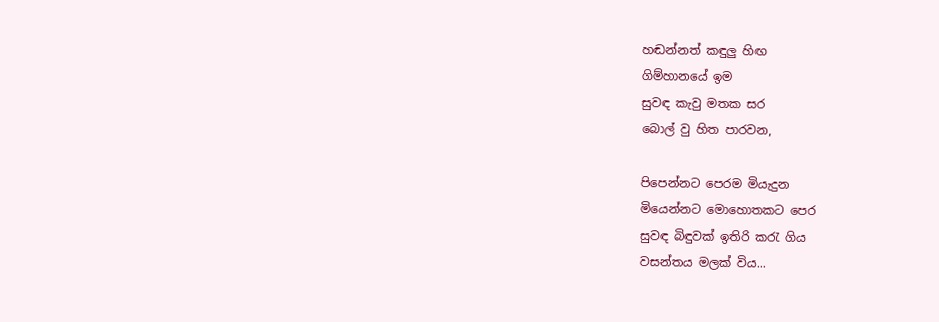හඬන්නත් කඳුලු හිඟ
ගිම්හානයේ ඉම
සුවඳ කැවු මතක සර
බොල් වු හිත පාරවන,

පිපෙන්නට පෙරම මියැදුන
මියෙන්නට මොහොතකට පෙර
සුවඳ බිඳුවක් ඉතිරි කරැ ගිය
වසන්තය මලක් විය...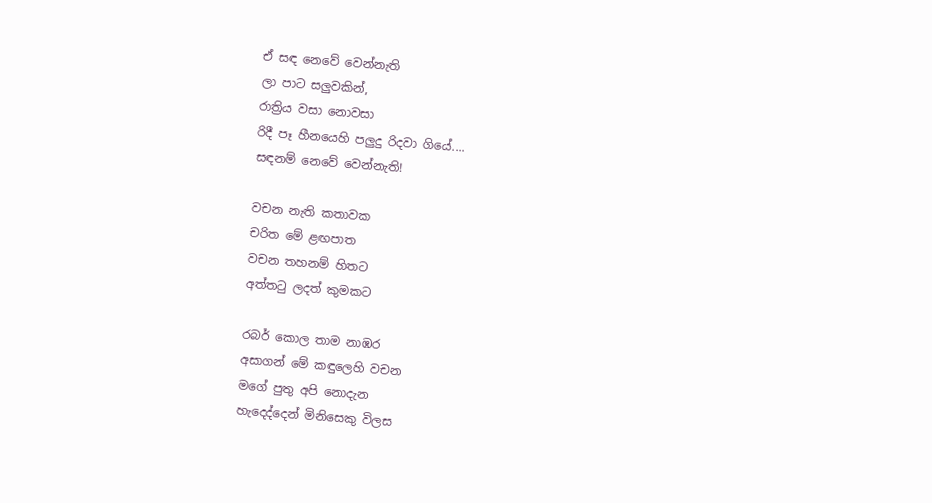ඒ සඳ නෙවේ වෙන්නැති
ලා පාට සලුවකින්,
රාත්‍රිය වසා නොවසා
රිදී පෑ හීනයෙහි පලුදු රිදවා ගියේ....
සඳනම් නෙවේ වෙන්නැති!

වචන නැති කතාවක
චරිත මේ ළඟපාත
වචන තහනම් හිතට
අත්තටු ලදත් කුමකට

රබර් කොල තාම නාඹර
අසාගන් මේ කඳුලෙහි වචන
මගේ පුතු අපි නොදැන
හැදෙද්දෙන් මිනිසෙකු විලස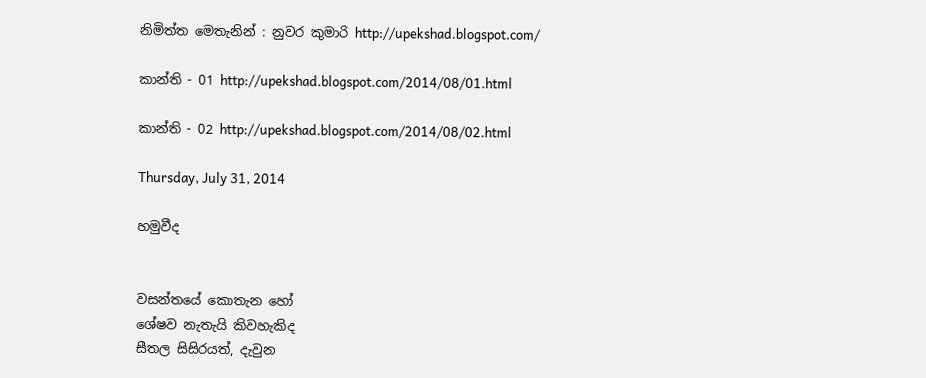නිමිත්ත මෙතැනින් : නුවර කුමාරි http://upekshad.blogspot.com/

කාන්ති - 01 http://upekshad.blogspot.com/2014/08/01.html

කාන්ති - 02 http://upekshad.blogspot.com/2014/08/02.html

Thursday, July 31, 2014

හමුවීද


වසන්තයේ කොතැන හෝ
ශේෂව නැතැයි කිවහැකිද
සීතල සිසිරයත්, දැවුන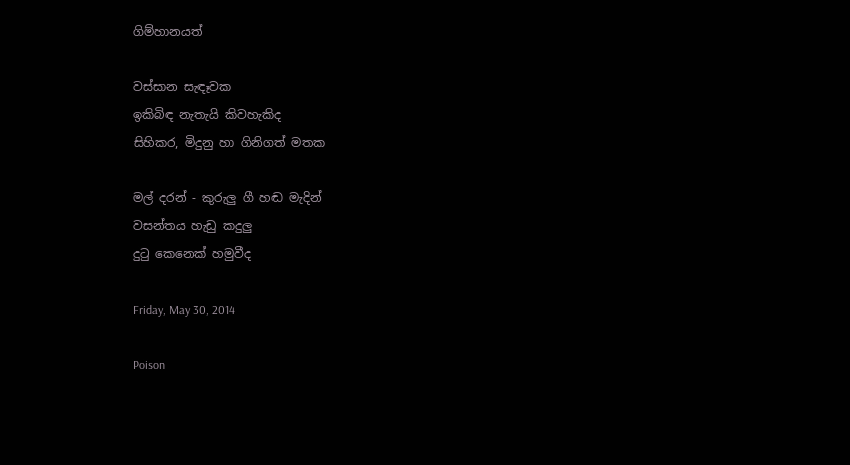ගිම්හානයත්

වස්සාන සැඳෑවක
ඉකිබිඳ නැතැයි කිවහැකිද
සිහිකර, මිදුනු හා ගිනිගත් මතක

මල් දරන් - කුරුලු ගී හඬ මැදින්
වසන්තය හැඩු කදුලු
දුටු කෙනෙක් හමුවීද

Friday, May 30, 2014

Poison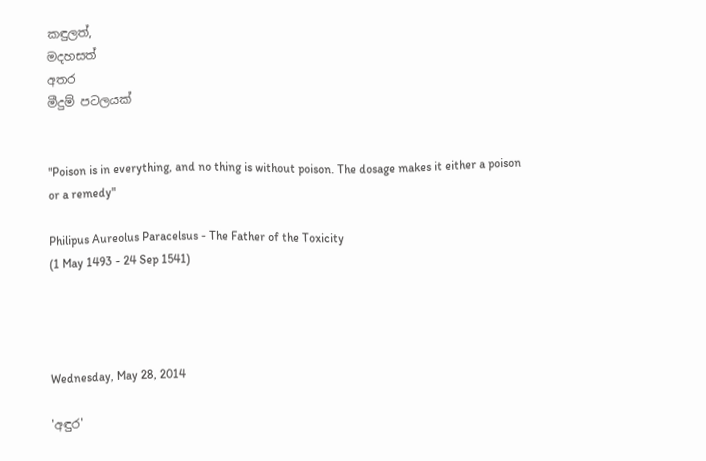කඳුලත්,
මදහසත්
අතර
මීදුම් පටලයක්


"Poison is in everything, and no thing is without poison. The dosage makes it either a poison or a remedy"

Philipus Aureolus Paracelsus - The Father of the Toxicity
(1 May 1493 - 24 Sep 1541)




Wednesday, May 28, 2014

'අඳුර'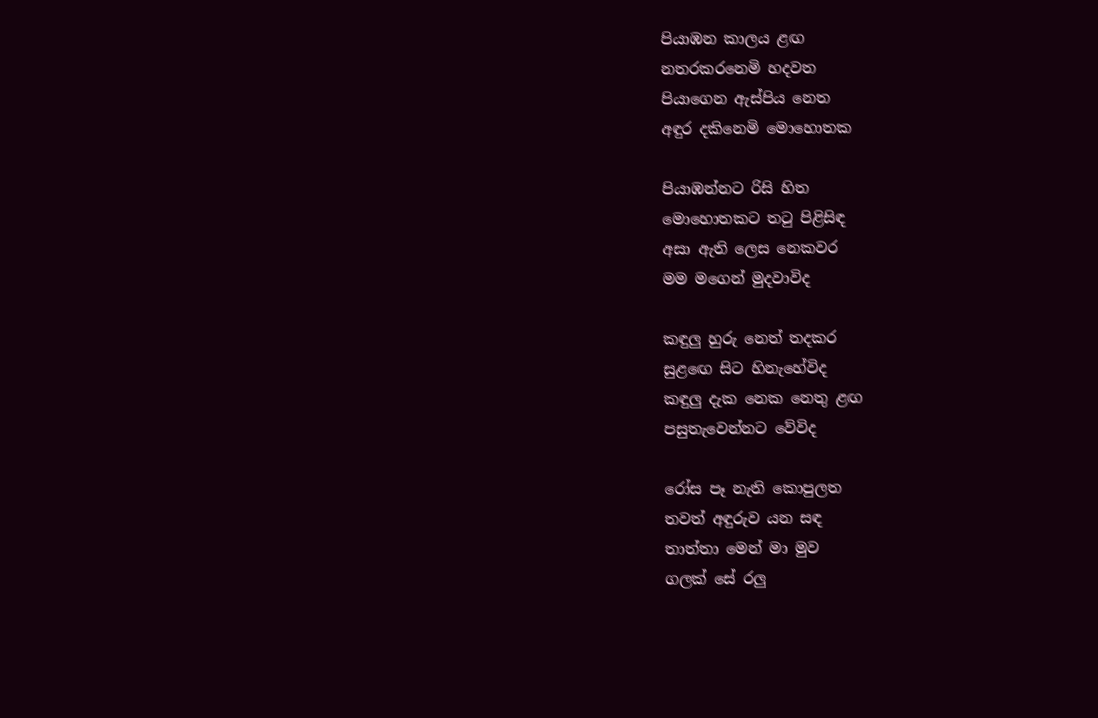පියාඹන කාලය ළඟ
නතරකරනෙමි හදවත
පියාගෙන ඇස්පිය නෙත
අඳුර දකිනෙමි මොහොතක

පියාඹන්නට රිසි හිත
මොහොතකට තටු පිළිසිඳ
අසා ඇති ලෙස නෙකවර
මම මගෙන් මුදවාවිද

කඳුලු හුරු නෙත් තදකර
සුළඟෙ සිට හිනැහේවිද
කඳුලු දැක නෙක නෙතු ළඟ
පසුතැවෙන්නට වේවිද

රෝස පෑ නැති කොපුලත
තවත් අඳුරුව යන සඳ
තාත්තා මෙන් මා මුව
ගලක් සේ රලු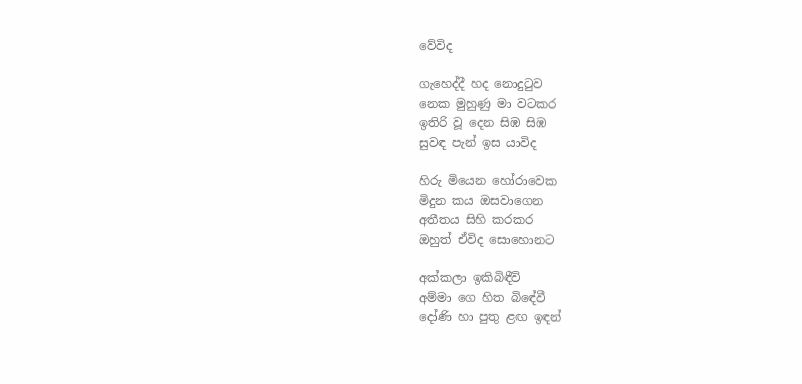වේවිද

ගැහෙද්දී හද නොදුටුව
නෙක මුහුණු මා වටකර
ඉතිරි වූ දෙන සිඹ සිඹ
සුවඳ පැන් ඉස යාවිද

හිරු මියෙන හෝරාවෙක
මිදුන කය ඔසවාගෙන
අතීතය සිහි කරකර
ඔහුත් ඒවිද සොහොනට

අක්කලා ඉකිබිඳීවි
අම්මා ගෙ හිත බිඳේවී
දෝණි හා පුතු ළඟ ඉඳන්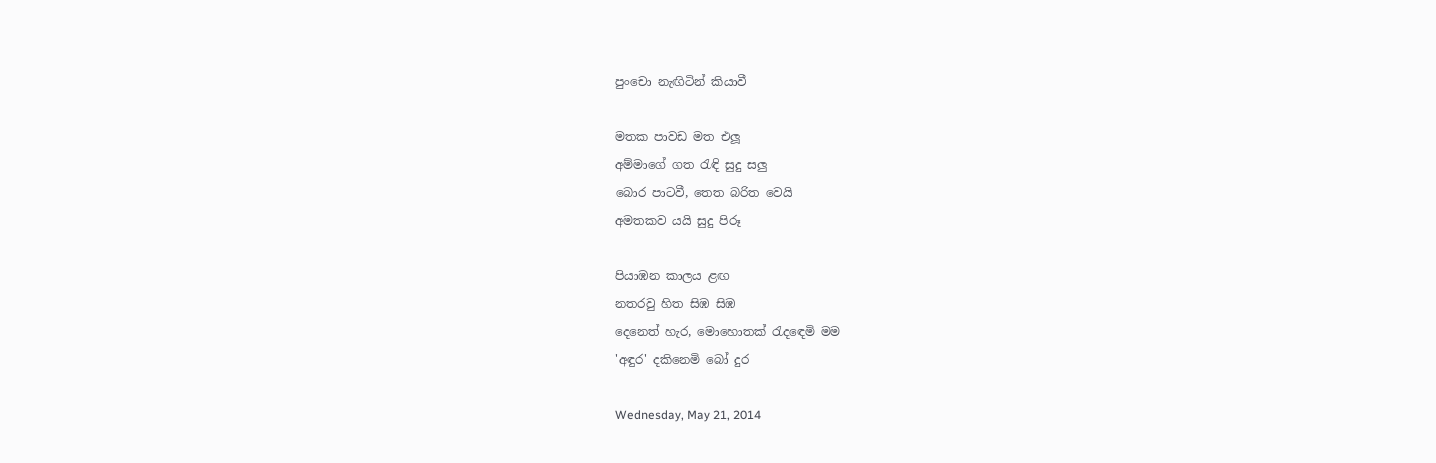පුංචො නැඟිටින් කියාවී

මතක පාවඩ මත එලූ
අම්මාගේ ගත රැඳි සුදු සලු
බොර පාටවී, තෙත බරිත වෙයි
අමතකව යයි සුදු පිරූ

පියාඹන කාලය ළඟ
නතරවු හිත සිඹ සිඹ
දෙනෙත් හැර, මොහොතක් රැදඳෙමි මම
'අඳුර' දකිනෙමි බෝ දුර

Wednesday, May 21, 2014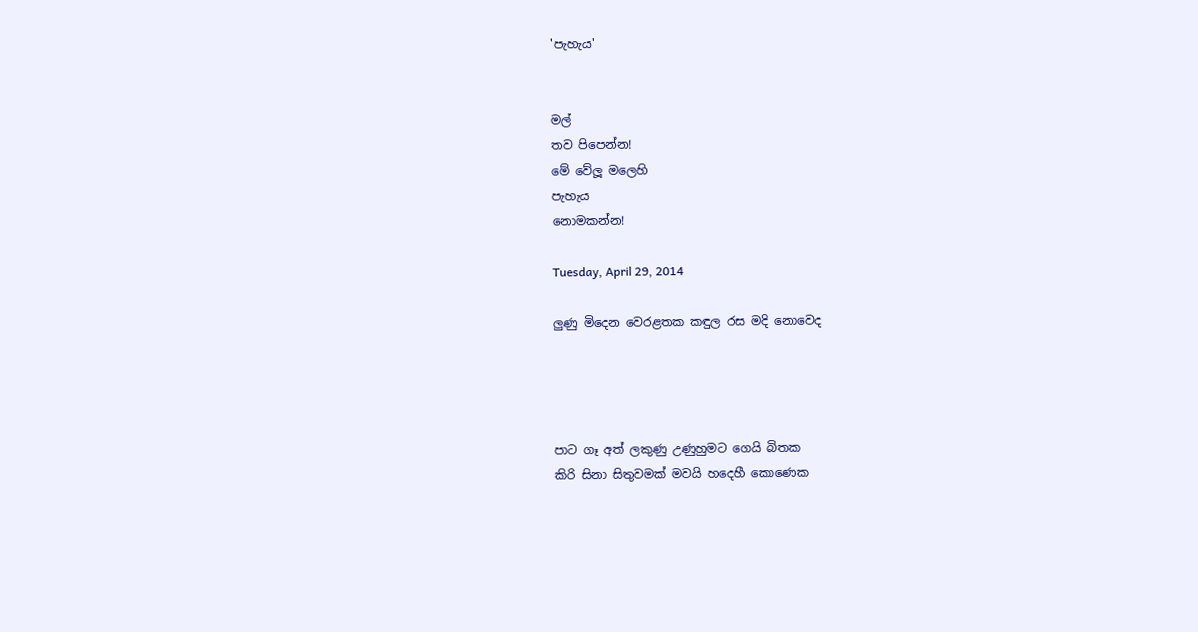'පැහැය'


මල්
තව පිපෙන්න!
මේ වේලූ මලෙහි
පැහැය
නොමකන්න!

Tuesday, April 29, 2014

ලුණු මිදෙන වෙරළතක කඳුල රස මදි නොවෙද




පාට ගෑ අත් ලකුණු උණුහුමට ගෙයි බිතක
කිරි සිනා සිතුවමක් මවයි හදෙහී කොණෙක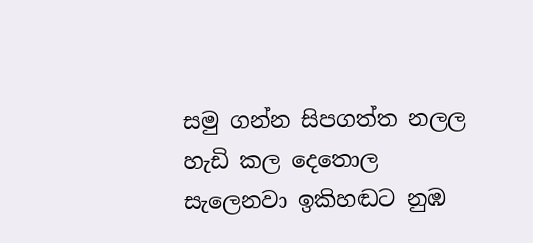සමු ගන්න සිපගත්ත නලල හැඩි කල දෙතොල
සැලෙනවා ඉකිහඬට නුඹ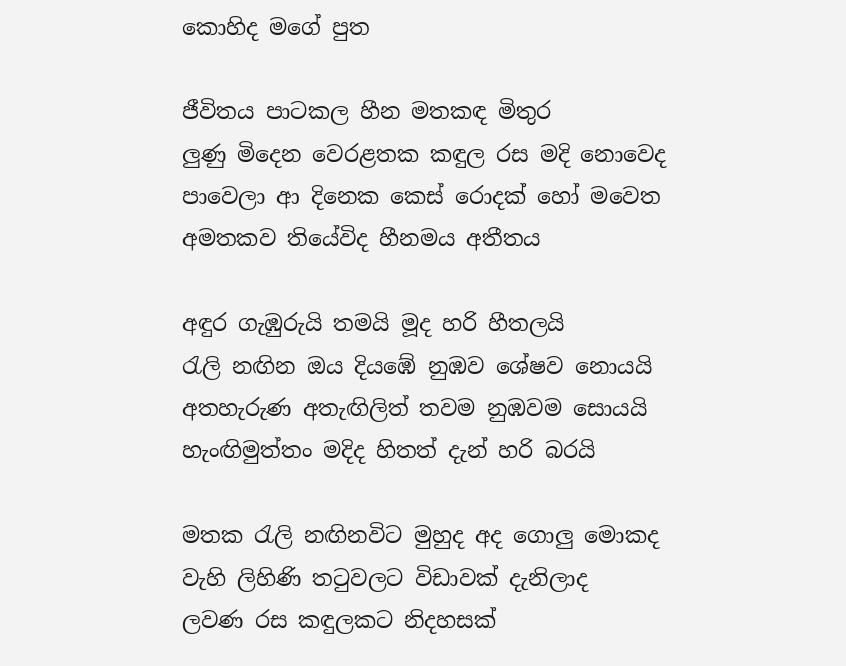කොහිද මගේ පුත

ජීවිතය පාටකල හීන මතකඳ මිතුර
ලුණු මිදෙන වෙරළතක කඳුල රස මදි නොවෙද
පාවෙලා ආ දිනෙක කෙස් රොදක් හෝ මවෙත
අමතකව තියේවිද හීනමය අතීතය

අඳුර ගැඹුරුයි තමයි මූද හරි හීතලයි
රැලි නඟින ඔය දියඹේ නුඹව ශේෂව නොයයි
අතහැරුණ අතැඟිලිත් තවම නුඹවම සොයයි
හැංඟිමුත්තං මදිද හිතත් දැන් හරි බරයි

මතක රැලි නඟිනවිට මුහුද අද ගොලු මොකද
වැහි ලිහිණි තටුවලට විඩාවක් දැනිලාද
ලවණ රස කඳුලකට නිදහසක්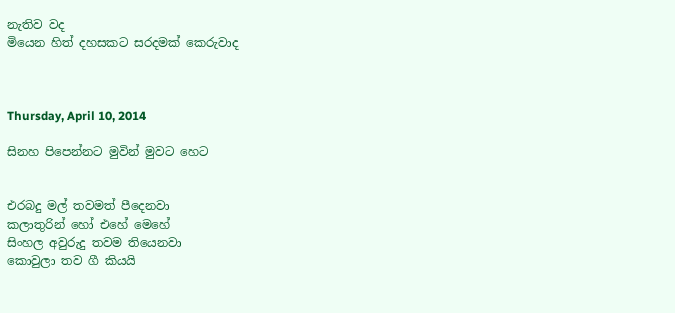නැතිව වද
මියෙන හිත් දහසකට සරදමක් කෙරුවාද



Thursday, April 10, 2014

සිනහ පිපෙන්නට මුවින් මුවට හෙට


එරබදු මල් තවමත් පීදෙනවා
කලාතුරින් හෝ එහේ මෙහේ
සිංහල අවුරුදු තවම තියෙනවා
කොවුලා තව ගී කියයි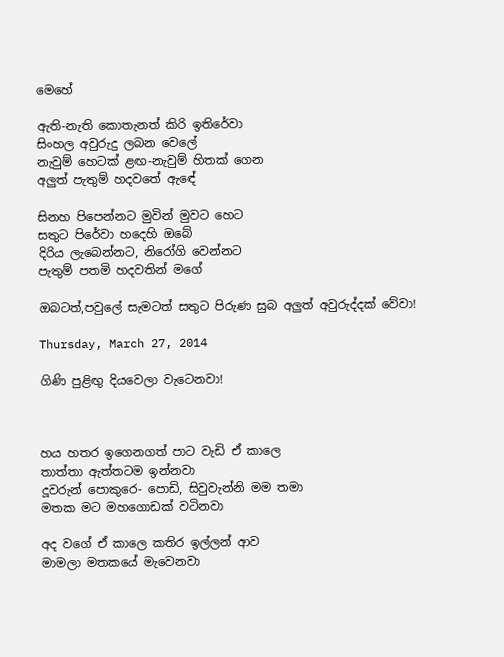මෙහේ

ඇති-නැති කොතැනත් කිරි ඉතිරේවා
සිංහල අවුරුදු ලබන වෙලේ
නැවුම් හෙටක් ළඟ-නැවුම් හිතක් ගෙන
අලුත් පැතුම් හදවතේ ඇඳේ

සිනහ පිපෙන්නට මුවින් මුවට හෙට
සතුට පිරේවා හදෙහි ඔබේ
දිරිය ලැබෙන්නට, නිරෝගි වෙන්නට
පැතුම් පතමි හදවතින් මගේ

ඔබටත්,පවුලේ සැමටත් සතුට පිරුණ සුබ අලුත් අවුරුද්දක් වේවා!

Thursday, March 27, 2014

ගිණි පුළිඟු දියවෙලා වැටෙනවා!



හය හතර ඉගෙනගත් පාට වැඩි ඒ කාලෙ
තාත්තා ඇත්තටම ඉන්නවා
දූවරුන් පොකුරෙ- පොඩි, සිවුවැන්නි මම තමා
මතක මට මහගොඩක් වටිනවා

අද වගේ ඒ කාලෙ කතිර ඉල්ලන් ආව
මාමලා මතකයේ මැවෙනවා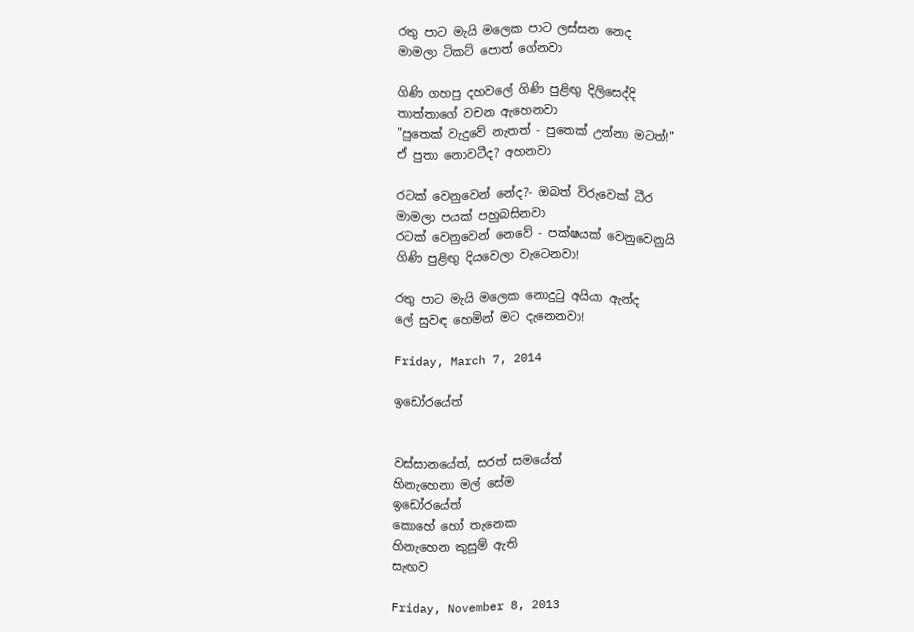රතු පාට මැයි මලෙක පාට ලස්සන නෙද
මාමලා ටිකට් පොත් ගේනවා

ගිණි ගහපු දහවලේ ගිණි පුළිඟු දිලිසෙද්දි
තාත්තාගේ වචන ඇහෙනවා
"පුතෙක් වැදුවේ නැතත් - පුතෙක් උන්නා මටත්!"
ඒ පුතා නොවටීද? අහනවා

රටක් වෙනුවෙන් නේද?- ඔබත් විරුවෙක් ධීර
මාමලා පයක් පහුබසිනවා
රටක් වෙනුවෙන් නෙවේ - පක්ෂයක් වෙනුවෙනුයි
ගිණි පුළිඟු දියවෙලා වැටෙනවා!

රතු පාට මැයි මලෙක නොදුටු අයියා ඇන්ද
ලේ සුවඳ හෙමින් මට දැනෙනවා!

Friday, March 7, 2014

ඉඩෝරයේත්


වස්සානයේත්, සරත් සමයේත්
හිනැහෙනා මල් සේම
ඉඩෝරයේත්
කොහේ හෝ තැනෙක
හිනැහෙන කුසුම් ඇති
සැඟව

Friday, November 8, 2013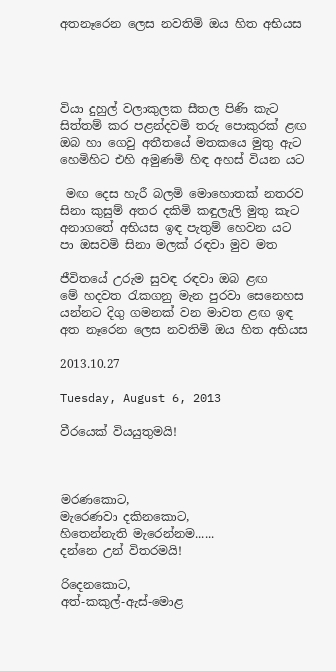අතනෑරෙන ලෙස නවතිමි ඔය හිත අභියස




වියා දුහුල් වලාකුලක සීතල පිණි කැට
සිත්තම් කර පළන්දවමි තරු පොකුරක් ළඟ
ඔබ හා ගෙවු අතීතයේ මතකයෙ මුතු ඇට
හෙමිහිට එහි අමුණමි හිඳ අහස් වියන යට

 මඟ දෙස හැරී බලමි මොහොතක් නතරව
සිනා කුසුම් අතර දකිමි කඳුලැලි මුතු කැට
අනාගතේ අභියස ඉඳ පැතුම් හෙවන යට
පා ඔසවමි සිනා මලක් රඳවා මුව මත

ජීවිතයේ උරුම සුවඳ රඳවා ඔබ ළඟ
මේ හදවත රැකගනු මැන පුරවා සෙනෙහස
යන්නට දිගු ගමනක් වන මාවත ළඟ ඉඳ
අත නෑරෙන ලෙස නවතිමි ඔය හිත අභියස

2013.10.27

Tuesday, August 6, 2013

වීරයෙක් වියයුතුමයි!



මරණකොට,
මැරෙණවා දකිනකොට,
හිතෙන්නැති මැරෙන්නම......
දන්නෙ උන් විතරමයි!

රිදෙනකොට,
අත්-කකුල්-ඇස්-මොළ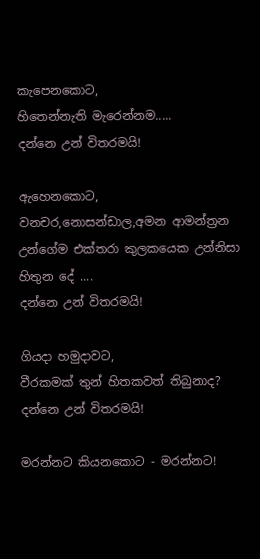කැපෙනකොට,
හිතෙන්නැති මැරෙන්නම.....
දන්නෙ උන් විතරමයි!

ඇහෙනකොට,
වනචර,නොසන්ඩාල,අමන ආමන්ත්‍රන
උන්ගේම එක්තරා කුලකයෙක උන්නිසා
හිතුන දේ ....
දන්නෙ උන් විතරමයි!

ගියදා හමුදාවට,
වීරකමක් තුන් හිතකවත් තිබුනාද?
දන්නෙ උන් විතරමයි!

මරන්නට කියනකොට - මරන්නට!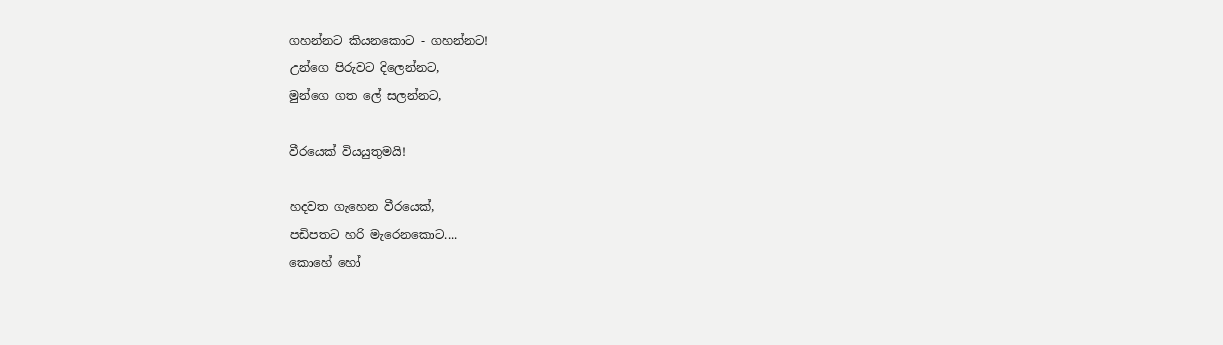ගහන්නට කියනකොට - ගහන්නට!
උන්ගෙ පිරුවට දිලෙන්නට,
මුන්ගෙ ගත ලේ සලන්නට,

වීරයෙක් වියයුතුමයි!

හදවත ගැහෙන වීරයෙක්,
පඩිපතට හරි මැරෙනකොට....
කොහේ හෝ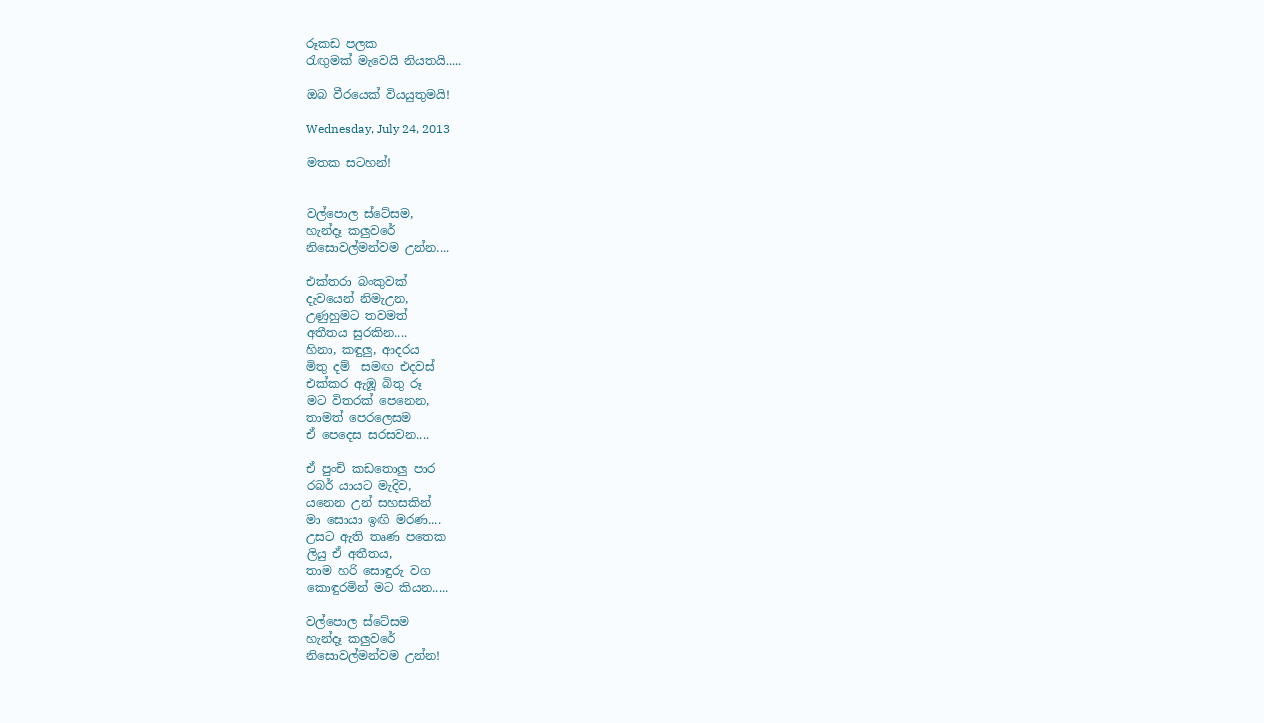රූකඩ පලක
රැඟුමක් මැවෙයි නියතයි.....

ඔබ වීරයෙක් වියයුතුමයි!

Wednesday, July 24, 2013

මතක සටහන්!


වල්පොල ස්ටේසම,
හැන්දෑ කලුවරේ
නිසොවල්මන්වම උන්න....

එක්තරා බංකුවක්
දැවයෙන් නිමැඋන,
උණුහුමට තවමත්
අතීතය සුරකින....
හිනා, කඳුලු, ආදරය
මිතු දම්  සමඟ එදවස්
එක්කර ඇඹූ බිතු රූ
මට විතරක් පෙනෙන,
තාමත් පෙරලෙසම
ඒ පෙදෙස සරසවන....

ඒ පුංචි කඩතොලු පාර
රබර් යායට මැදිව,
යනෙන උන් සහසකින්
මා සොයා ඉඟි මරණ....
උසට ඇති තෘණ පතෙක
ලියු ඒ අතීතය,
තාම හරි සොඳුරු වග
කොඳුරමින් මට කියන.....

වල්පොල ස්ටේසම
හැන්දෑ කලුවරේ
නිසොවල්මන්වම උන්න!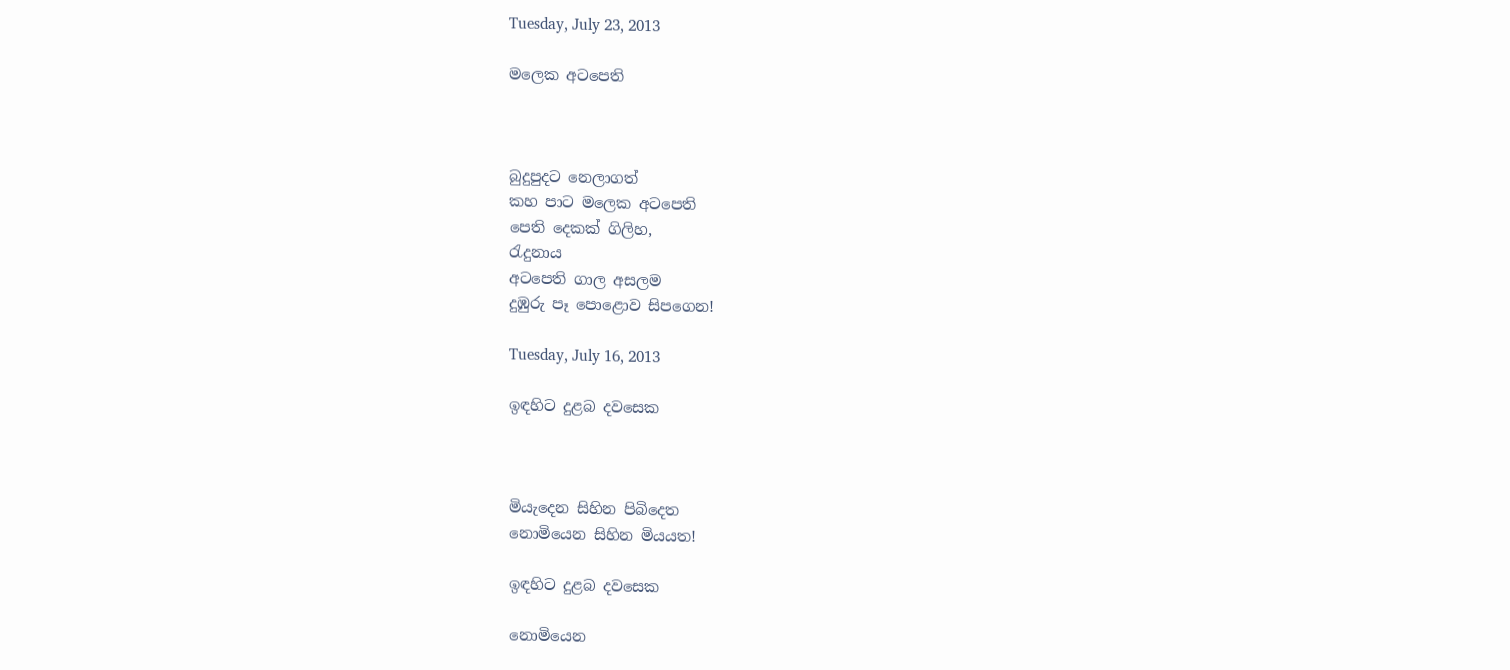Tuesday, July 23, 2013

මලෙක අටපෙති



බුදුපුදට නෙලාගත්
කහ පාට මලෙක අටපෙති
පෙති දෙකක් ගිලිහ,
රැදුනාය
අටපෙති ගාල අසලම
දුඹුරු පෑ පොළොව සිපගෙන!

Tuesday, July 16, 2013

ඉඳහිට දුළබ දවසෙක



මියැදෙන සිහින පිබිදෙත
නොමියෙන සිහින මියයත!

ඉඳහිට දුළබ දවසෙක

නොමියෙන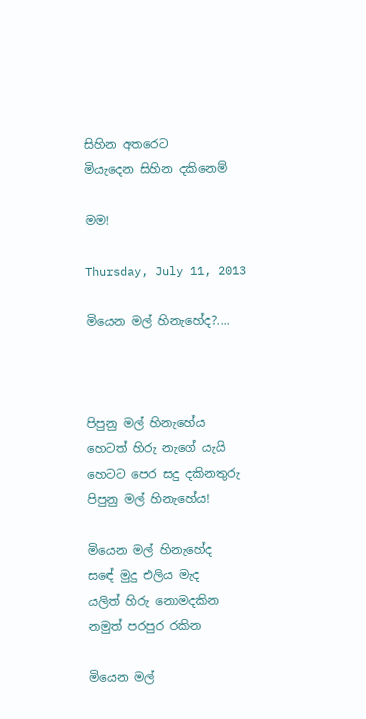සිහින අතරෙට
මියැදෙන සිහින දකිනෙම්

මම!

Thursday, July 11, 2013

මියෙන මල් හිනැහේද?....



පිපුනු මල් හිනැහේය
හෙටත් හිරු නැගේ යැයි
හෙටට පෙර සදු දකිනතුරු
පිපුනු මල් හිනැහේය!

මියෙන මල් හිනැහේද
සඳේ මුදු එලිය මැද
යලිත් හිරු නොමදකින
නමුත් පරපුර රකින

මියෙන මල්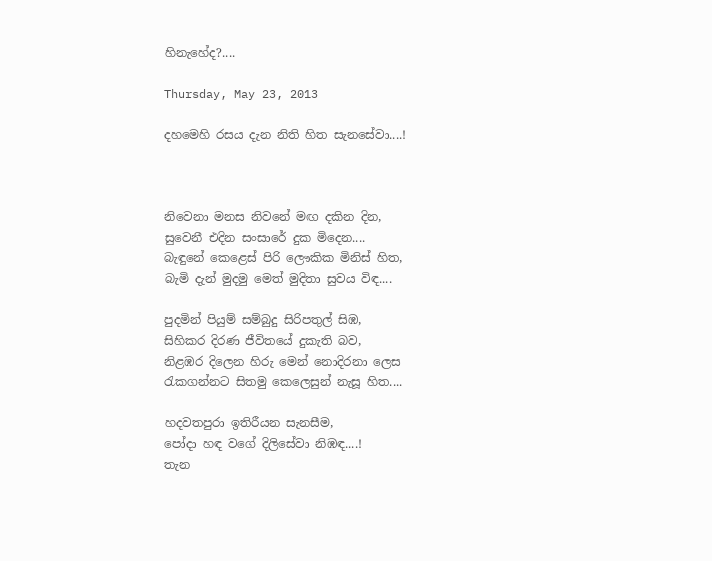හිනැහේද?....

Thursday, May 23, 2013

දහමෙහි රසය දැන නිති හිත සැනසේවා....!



නිවෙනා මනස නිවනේ මඟ දකින දින,
සුවෙනී එදින සංසාරේ දුක මිදෙන....
බැඳුනේ කෙළෙස් පිරි ලෞකික මිනිස් හිත,
බැමි දැන් මුදමු මෙත් මුදිතා සුවය විඳ....

පුදමින් පියුම් සම්බුදු සිරිපතුල් සිඹ,
සිහිකර දිරණ ජීවිතයේ දුකැති බව,
නිළඹර දිලෙන හිරු මෙන් නොදිරනා ලෙස
රැකගන්නට සිතමු කෙලෙසුන් නැසූ හිත....

හදවතපුරා ඉතිරීයන සැනසීම,
පෝදා හඳ වගේ දිලිසේවා නිඹඳ....!
තැන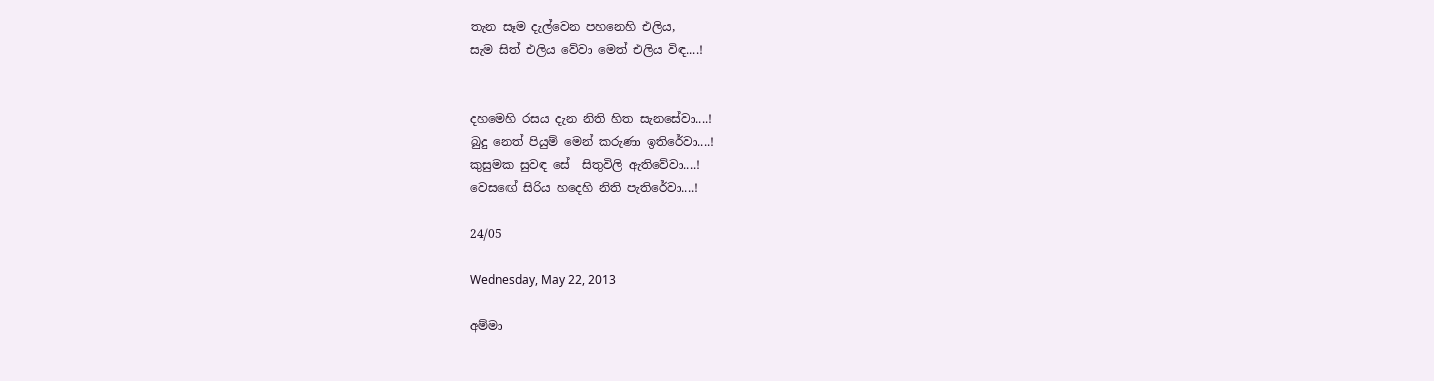තැන සෑම දැල්වෙන පහනෙහි එලිය,
සැම සිත් එලිය වේවා මෙත් එලිය විඳ....!


දහමෙහි රසය දැන නිති හිත සැනසේවා....!
බුදු නෙත් පියුම් මෙන් කරුණා ඉතිරේවා....!
කුසුමක සුවඳ සේ  සිතුවිලි ඇතිවේවා....!
වෙසඟේ සිරිය හදෙහි නිති පැතිරේවා....!

24/05

Wednesday, May 22, 2013

අම්මා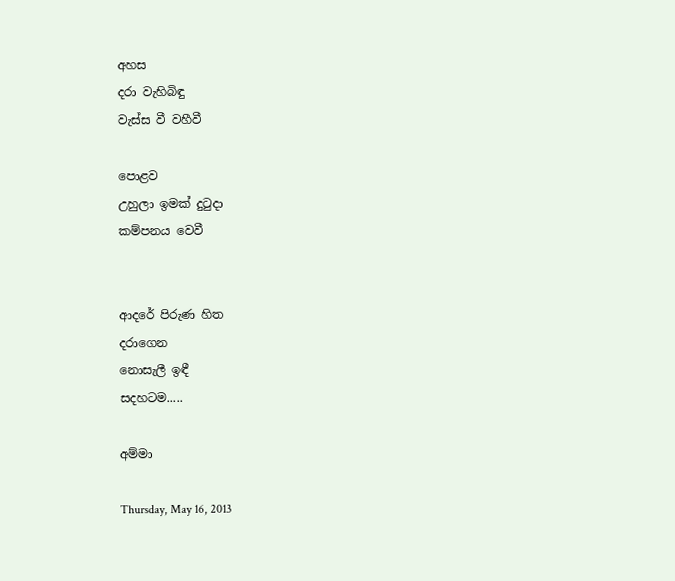අහස
දරා වැහිබිඳු
වැස්ස වී වහීවී

පොළව
උහුලා ඉමක් දුටුදා
කම්පනය වෙවී


ආදරේ පිරුණ හිත
දරාගෙන
නොසැලී ඉඳී
සදහටම.....

අම්මා

Thursday, May 16, 2013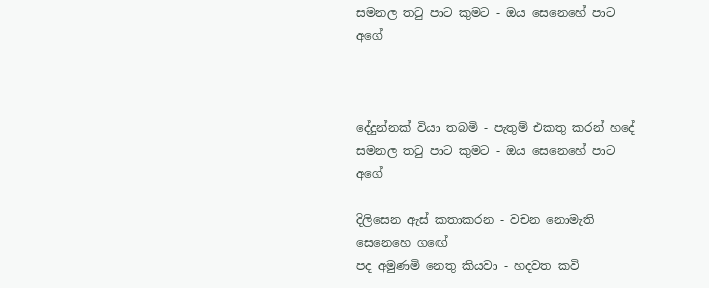සමනල තටු පාට කුමට - ඔය සෙනෙහේ පාට අගේ



දේදුන්නක් වියා තබමි - පැතුම් එකතු කරන් හදේ
සමනල තටු පාට කුමට - ඔය සෙනෙහේ පාට අගේ

දිලිසෙන ඇස් කතාකරන - වචන නොමැති සෙනෙහෙ ගඟේ
පද අමුණමි නෙතු කියවා - හදවත කවි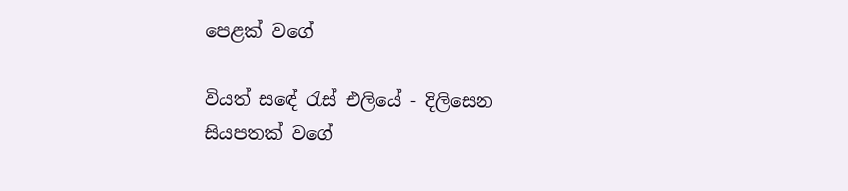පෙළක් වගේ

වියත් සඳේ රැස් එලියේ - දිලිසෙන සියපතක් වගේ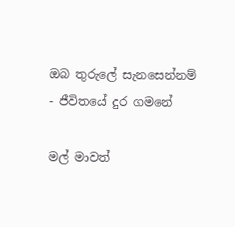ඔබ තුරුලේ සැනසෙන්නම් - ජීවිතයේ දුර ගමනේ

මල් මාවත්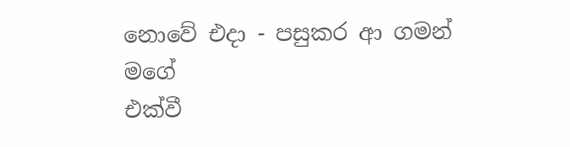නොවේ එදා - පසුකර ආ ගමන් මගේ
එක්වී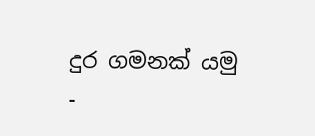දුර ගමනක් යමු -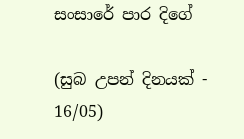සංසාරේ පාර දිගේ

(සුබ උපන් දිනයක් - 16/05)